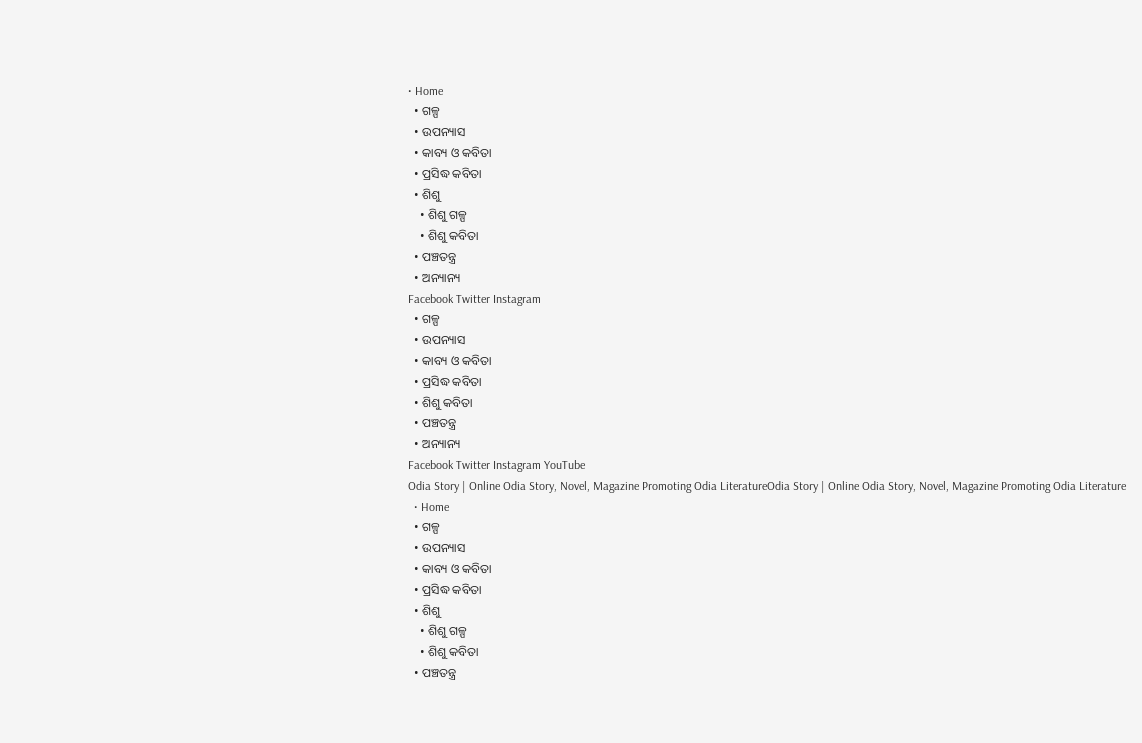• Home
  • ଗଳ୍ପ
  • ଉପନ୍ୟାସ
  • କାବ୍ୟ ଓ କବିତା
  • ପ୍ରସିଦ୍ଧ କବିତା
  • ଶିଶୁ
    • ଶିଶୁ ଗଳ୍ପ
    • ଶିଶୁ କବିତା
  • ପଞ୍ଚତନ୍ତ୍ର
  • ଅନ୍ୟାନ୍ୟ
Facebook Twitter Instagram
  • ଗଳ୍ପ
  • ଉପନ୍ୟାସ
  • କାବ୍ୟ ଓ କବିତା
  • ପ୍ରସିଦ୍ଧ କବିତା
  • ଶିଶୁ କବିତା
  • ପଞ୍ଚତନ୍ତ୍ର
  • ଅନ୍ୟାନ୍ୟ
Facebook Twitter Instagram YouTube
Odia Story | Online Odia Story, Novel, Magazine Promoting Odia LiteratureOdia Story | Online Odia Story, Novel, Magazine Promoting Odia Literature
  • Home
  • ଗଳ୍ପ
  • ଉପନ୍ୟାସ
  • କାବ୍ୟ ଓ କବିତା
  • ପ୍ରସିଦ୍ଧ କବିତା
  • ଶିଶୁ
    • ଶିଶୁ ଗଳ୍ପ
    • ଶିଶୁ କବିତା
  • ପଞ୍ଚତନ୍ତ୍ର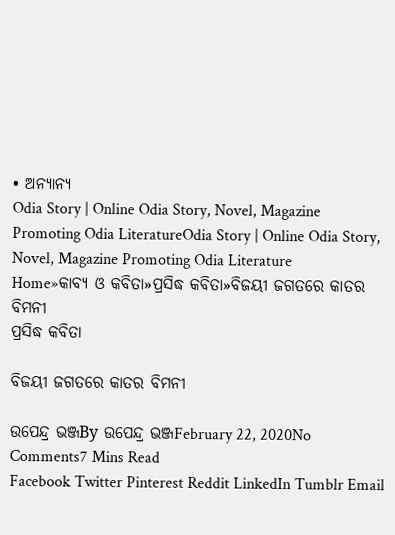• ଅନ୍ୟାନ୍ୟ
Odia Story | Online Odia Story, Novel, Magazine Promoting Odia LiteratureOdia Story | Online Odia Story, Novel, Magazine Promoting Odia Literature
Home»କାବ୍ୟ ଓ କବିତା»ପ୍ରସିଦ୍ଧ କବିତା»ବିଜୟୀ ଜଗତରେ କାତର ବିମନୀ
ପ୍ରସିଦ୍ଧ କବିତା

ବିଜୟୀ ଜଗତରେ କାତର ବିମନୀ

ଉପେନ୍ଦ୍ର ଭଞ୍ଜBy ଉପେନ୍ଦ୍ର ଭଞ୍ଜFebruary 22, 2020No Comments7 Mins Read
Facebook Twitter Pinterest Reddit LinkedIn Tumblr Email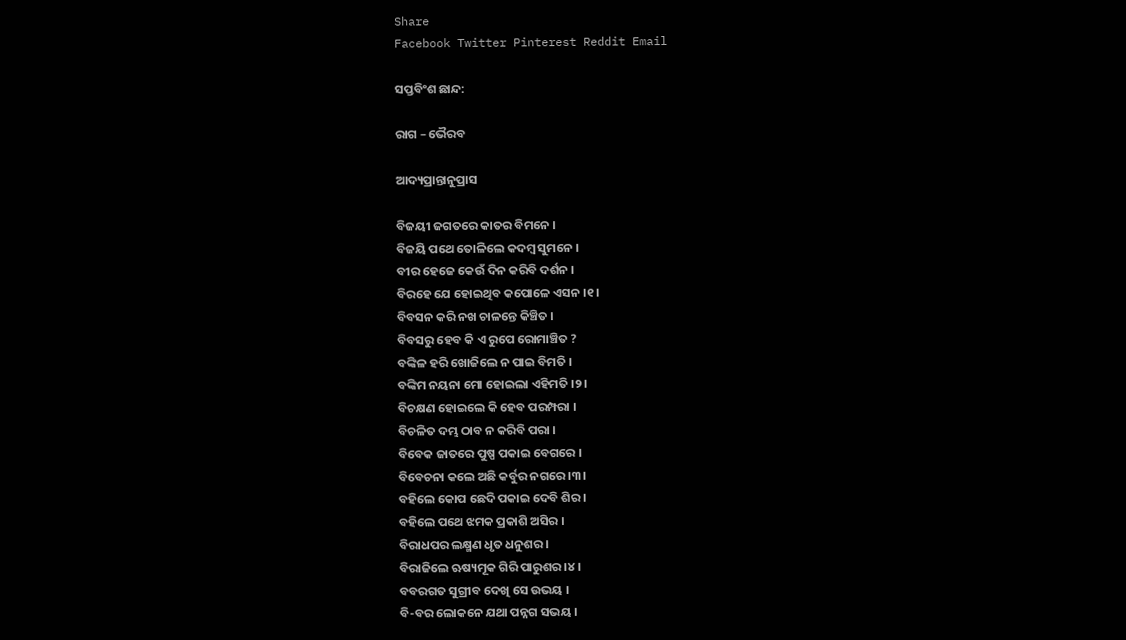Share
Facebook Twitter Pinterest Reddit Email

ସପ୍ତବିଂଶ ଛାନ୍ଦ:

ରାଗ – ଭୈରବ

ଆଦ୍ୟପ୍ରାନ୍ତାନୁପ୍ରାସ

ବିଜୟୀ ଜଗତରେ କାତର ବିମନେ ।
ବିଜୟି ପଥେ ତୋଳିଲେ କଦମ୍ବ ସୁମନେ ।
ବୀର ହେଜେ କେଉଁ ଦିନ କରିବି ଦର୍ଶନ ।
ବିରହେ ଯେ ହୋଇଥିବ କପୋଳେ ଏସନ ।୧।
ବିବସନ କରି ନଖ ଚାଳନ୍ତେ କିଞ୍ଚିତ ।
ବିବସରୁ ହେବ କି ଏ ରୁପେ ରୋମାଞ୍ଚିତ ?
ବଙ୍କିଳ ହରି ଖୋଜିଲେ ନ ପାଇ ବିମତି ।
ବଙ୍କିମ ନୟନା ମୋ ହୋଇଲା ଏହିମତି ।୨।
ବିଚକ୍ଷଣ ହୋଇଲେ କି ହେବ ପରମ୍ପରା ।
ବିଚଳିତ ଦମ୍ଭ ଠାବ ନ କରିବି ପରା ।
ବିବେକ ଜାତରେ ପୁଷ୍ପ ପକାଇ ବେଗରେ ।
ବିବେଚନା କଲେ ଅଛି କର୍ବୁର ନଗରେ ।୩।
ବହିଲେ କୋପ ଛେଦି ପକାଇ ଦେବି ଶିର ।
ବହିଲେ ପଥେ ଝମକ ପ୍ରକାଶି ଅସିର ।
ବିରାଧପର ଲକ୍ଷ୍ମଣ ଧୃତ ଧନୁଶର ।
ବିରାଜିଲେ ଋଷ୍ୟମୂକ ଗିରି ପାରୁଶର ।୪।
ବବରଗତ ସୁଗ୍ରୀବ ଦେଖି ସେ ଉଭୟ ।
ବି-ବର ଲୋକନେ ଯଥା ପନ୍ନଗ ସଭୟ ।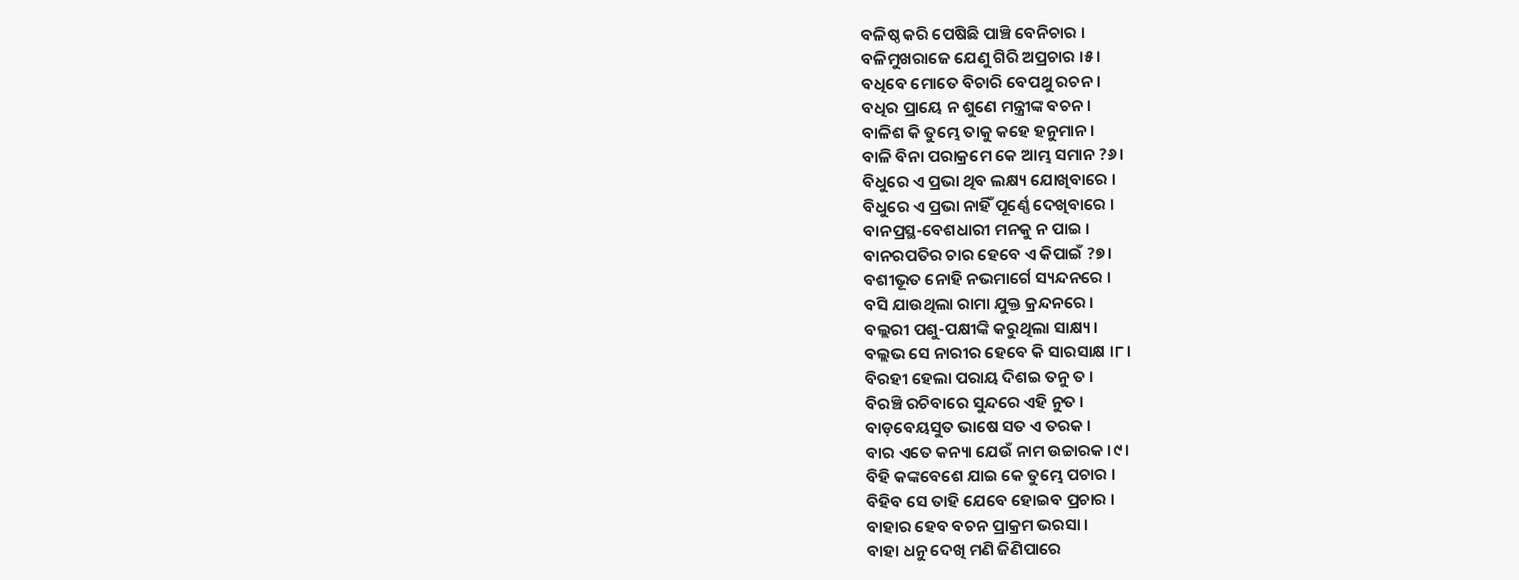ବଳିଷ୍ଠ କରି ପେଷିଛି ପାଞ୍ଚି ବେନିଚାର ।
ବଳିମୁଖରାଜେ ଯେଣୁ ଗିରି ଅପ୍ରଚାର ।୫।
ବଧିବେ ମୋତେ ବିଚାରି ବେପଥୁ ରଚନ ।
ବଧିର ପ୍ରାୟେ ନ ଶୁଣେ ମନ୍ତ୍ରୀଙ୍କ ବଚନ ।
ବାଳିଶ କି ତୁମ୍ଭେ ତାକୁ କହେ ହନୁମାନ ।
ବାଳି ବିନା ପରାକ୍ରମେ କେ ଆମ୍ଭ ସମାନ ?୬।
ବିଧୁରେ ଏ ପ୍ରଭା ଥିବ ଲକ୍ଷ୍ୟ ଯୋଖିବାରେ ।
ବିଧୁରେ ଏ ପ୍ରଭା ନାହିଁ ପୂର୍ଣ୍ଣେ ଦେଖିବାରେ ।
ବାନପ୍ରସ୍ଥ-ବେଶଧାରୀ ମନକୁ ନ ପାଇ ।
ବାନରପତିର ଚାର ହେବେ ଏ କିପାଇଁ ?୭।
ବଶୀଭୂତ ନୋହି ନଭମାର୍ଗେ ସ୍ୟନ୍ଦନରେ ।
ବସି ଯାଉଥିଲା ରାମା ଯୁକ୍ତ କ୍ରନ୍ଦନରେ ।
ବଲ୍ଲରୀ ପଶୁ-ପକ୍ଷୀଙ୍କି କରୁଥିଲା ସାକ୍ଷ୍ୟ ।
ବଲ୍ଲଭ ସେ ନାରୀର ହେବେ କି ସାରସାକ୍ଷ ।୮।
ବିରହୀ ହେଲା ପରାୟ ଦିଶଇ ତନୁ ତ ।
ବିରଞ୍ଚି ରଚିବାରେ ସୁନ୍ଦରେ ଏହି ନୁତ ।
ବାଡ଼ବେୟସୁତ ଭାଷେ ସତ ଏ ତରକ ।
ବାର ଏତେ କନ୍ୟା ଯେଉଁ ନାମ ଉଚ୍ଚାରକ ।୯।
ବିହି କଙ୍କବେଶେ ଯାଇ କେ ତୁମ୍ଭେ ପଚାର ।
ବିହିବ ସେ ତାହି ଯେବେ ହୋଇବ ପ୍ରଚାର ।
ବାହାର ହେବ ବଚନ ପ୍ରାକ୍ରମ ଭରସା ।
ବାହା ଧନୁ ଦେଖି ମଣି ଜିଣିପାରେ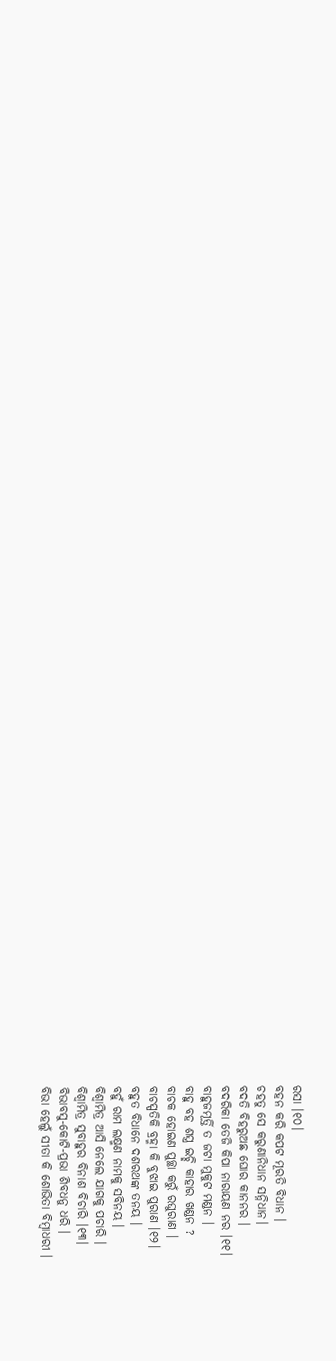ରସା ।୧୦।
ବହନ କରି କପଟ ମୂରତି ବିଧାନ ।
ଚହତୁ ସେ କରୁଣାନିଧାନ ସନ୍ନିଧାନ।
ବଦତି ବିହରୁଅଛ ଘୋର କାନନର ।
ବଦରିକା ତେଜି କିପା ନାରାୟଣ ନର ।୧୧।
ବାହୁଜମୂର୍ତ୍ତି ତ ଜଟା ମୁକୁଟ ମଣ୍ଡନ ।
ବାହୁ ବହ ଶସ୍ତ୍ର ଇଚ୍ଛି କାହାର ଖଣ୍ଡନ ?
ବାଚକ ହୋଇଣ ପୁଚ୍ଛା କରୁଁ ରଘୁରାଣ ।
ବାଚସ୍ପତିକି ବ୍ରହ୍ମା କି ବୁଝାଇ ପୁରାଣ ।୧୨।
ବହୁତ ବିଧାନେ ଦଶରଥଙ୍କ ତନୟ ।
ବହୁଁ ରାମ ଲକ୍ଷ୍ମଣ ନାମକୁ ସବିନୟ ।
ବିଶ୍ୱାମିତ୍ର ଆସି ନେଲେ ଯାଗକୁ ପଚାରି ।
ବିଶ୍ୱାମିତ୍ର ସୁବାହୁର ବିନାଶ ବିଚାରି ।୧୩।
ବିଭାବସୁ-କୋଟି-ପ୍ରଭା ଶିବଧନୁ ଧରି ।
ବିଭା ହେଲୁଁ ସୀତା କି ଶୋଭିତା ବିମ୍ବାଧରୀ ।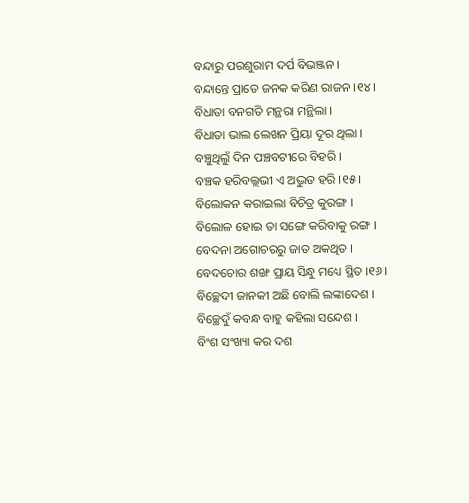ବନ୍ଦାରୁ ପରଶୁରାମ ଦର୍ପ ବିଭଞ୍ଜନ ।
ବନ୍ଦାନ୍ତେ ପ୍ରାତେ ଜନକ କରିଣ ରାଜନ ।୧୪।
ବିଧାତା ବନଗତି ମନ୍ଥରା ମନ୍ଥିଲା ।
ବିଧାତା ଭାଲ ଲେଖନ ପ୍ରିୟା ଦୂର ଥିଲା ।
ବଞ୍ଚୁଥିଲୁଁ ଦିନ ପଞ୍ଚବଟୀରେ ବିହରି ।
ବଞ୍ଚକ ହରିବଲ୍ଲଭୀ ଏ ଅଦ୍ଭୁତ ହରି ।୧୫।
ବିଲୋକନ କରାଇଲା ବିଚିତ୍ର କୁରଙ୍ଗ ।
ବିଲୋଳ ହୋଇ ତା ସଙ୍ଗେ କରିବାକୁ ରଙ୍ଗ ।
ବେଦନା ଅଗୋଚରରୁ ଜାତ ଅକଥିତ ।
ବେଦଚୋର ଶଙ୍ଖ ପ୍ରାୟ ସିନ୍ଧୁ ମଧ୍ୟେ ସ୍ଥିତ ।୧୬।
ବିଚ୍ଛେଦୀ ଜାନକୀ ଅଛି ବୋଲି ଲଙ୍କାଦେଶ ।
ବିଚ୍ଛେଦୁଁ କବନ୍ଧ ବାହୁ କହିଲା ସନ୍ଦେଶ ।
ବିଂଶ ସଂଖ୍ୟା କର ଦଶ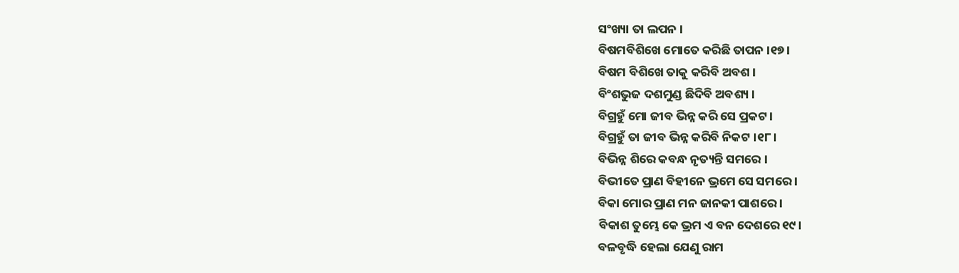ସଂଖ୍ୟା ତା ଲପନ ।
ବିଷମବିଶିଖେ ମୋତେ କରିଛି ତାପନ ।୧୭।
ବିଷମ ବିଶିଖେ ତାକୁ କରିବି ଅବଶ ।
ବିଂଶଭୁଜ ଦଶମୁଣ୍ଡ ଛିଦିବି ଅବଶ୍ୟ ।
ବିଗ୍ରହୁଁ ମୋ ଜୀବ ଭିନ୍ନ କରି ସେ ପ୍ରକଟ ।
ବିଗ୍ରହୁଁ ତା ଜୀବ ଭିନ୍ନ କରିବି ନିକଟ ।୧୮।
ବିଭିନ୍ନ ଶିରେ କବନ୍ଧ ନୃତ୍ୟନ୍ତି ସମରେ ।
ବିଭୀତେ ପ୍ରାଣ ବିହୀନେ ଭ୍ରମେ ସେ ସମରେ ।
ବିକା ମୋର ପ୍ରାଣ ମନ ଜାନକୀ ପାଶରେ ।
ବିକାଶ ତୁମ୍ଭେ କେ ଭ୍ରମ ଏ ବନ ଦେଶରେ ୧୯।
ବଳବୃଦ୍ଧି ହେଲା ଯେଣୁ ରାମ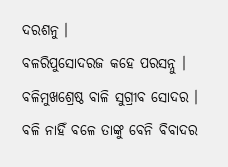ଦରଶନୁ ।
ବଳରିପୁସୋଦରଜ କହେ ପରସନ୍ନୁ ।
ବଳିମୁଖଶ୍ରେଷ୍ଠ ବାଳି ସୁଗ୍ରୀବ ସୋଦର ।
ବଳି ନାହିଁ ବଳେ ତାଙ୍କୁ ବେନି ବିବାଦର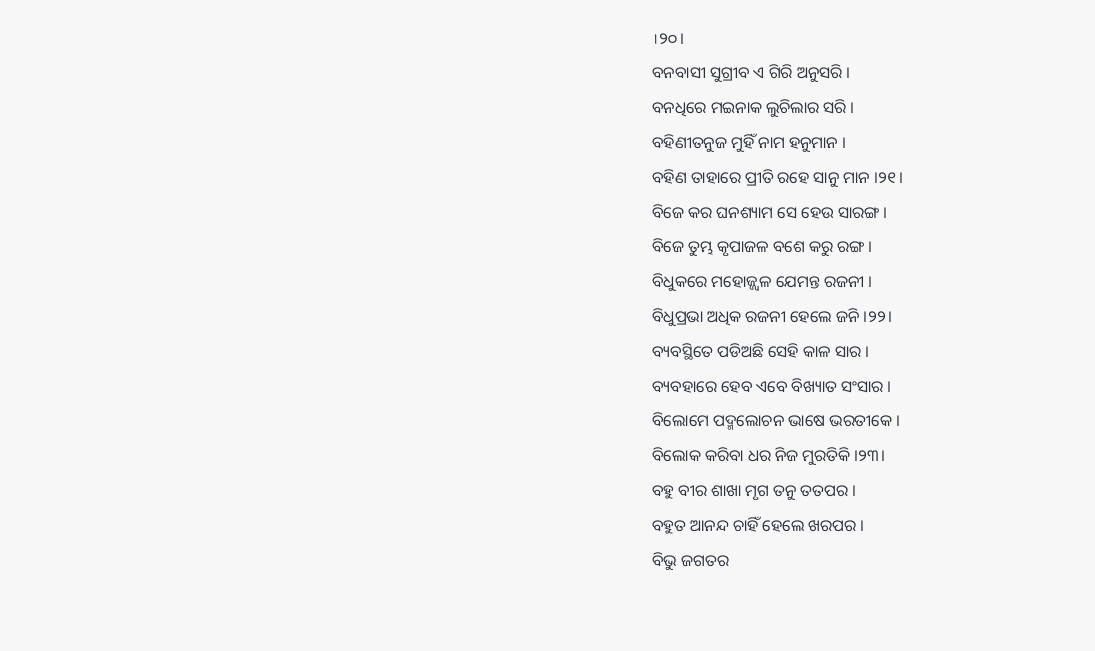।୨୦।
ବନବାସୀ ସୁଗ୍ରୀବ ଏ ଗିରି ଅନୁସରି ।
ବନଧିରେ ମଇନାକ ଲୁଚିଲାର ସରି ।
ବହିଣୀତନୁଜ ମୁହିଁ ନାମ ହନୁମାନ ।
ବହିଣ ତାହାରେ ପ୍ରୀତି ରହେ ସାନୁ ମାନ ।୨୧।
ବିଜେ କର ଘନଶ୍ୟାମ ସେ ହେଉ ସାରଙ୍ଗ ।
ବିଜେ ତୁମ୍ଭ କୃପାଜଳ ବଶେ କରୁ ରଙ୍ଗ ।
ବିଧୁକରେ ମହୋଜ୍ଜ୍ୱଳ ଯେମନ୍ତ ରଜନୀ ।
ବିଧୁପ୍ରଭା ଅଧିକ ରଜନୀ ହେଲେ ଜନି ।୨୨।
ବ୍ୟବସ୍ଥିତେ ପଡିଅଛି ସେହି କାଳ ସାର ।
ବ୍ୟବହାରେ ହେବ ଏବେ ବିଖ୍ୟାତ ସଂସାର ।
ବିଲୋମେ ପଦ୍ମଲୋଚନ ଭାଷେ ଭରତୀକେ ।
ବିଲୋକ କରିବା ଧର ନିଜ ମୁରତିକି ।୨୩।
ବହୁ ବୀର ଶାଖା ମୃଗ ତନୁ ତତପର ।
ବହୁତ ଆନନ୍ଦ ଚାହିଁ ହେଲେ ଖରପର ।
ବିଭୁ ଜଗତର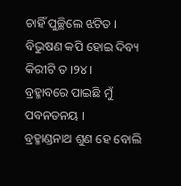ଚାହିଁ ପୁଚ୍ଛିଲେ ଝଟିତ ।
ବିଭୁଷଣ କପି ହୋଇ ଦିବ୍ୟ କିରୀଟି ତ ।୨୪।
ବ୍ରହ୍ମାବରେ ପାଇଛି ମୁଁ ପବନତନୟ ।
ବ୍ରହ୍ମାଣ୍ଡନାଥ ଶୁଣ ହେ ବୋଲି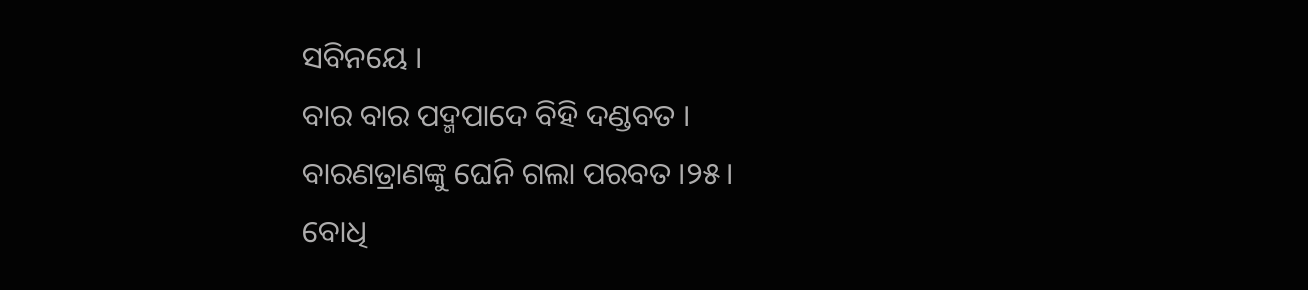ସବିନୟେ ।
ବାର ବାର ପଦ୍ମପାଦେ ବିହି ଦଣ୍ଡବତ ।
ବାରଣତ୍ରାଣଙ୍କୁ ଘେନି ଗଲା ପରବତ ।୨୫।
ବୋଧି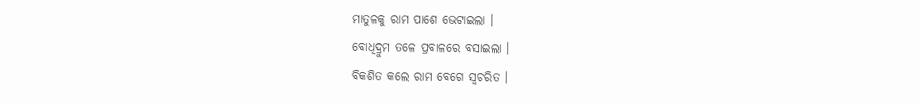ମାତୁଳକୁ ରାମ ପାଶେ ଭେଟାଇଲା ।
ବୋଧିଦ୍ରୁମ ତଳେ ପ୍ରବାଳରେ ବସାଇଲା ।
ବିକଶିତ କଲେ ରାମ ବେଗେ ସ୍ୱଚରିତ ।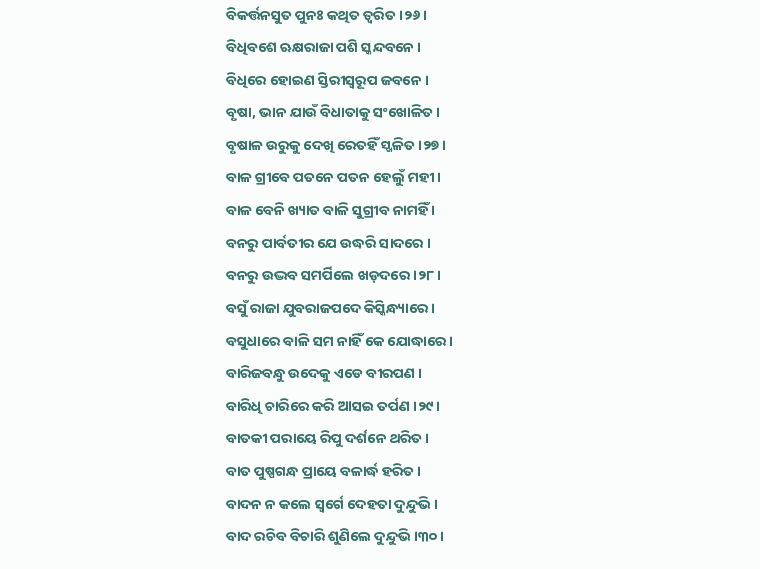ବିକର୍ତ୍ତନସୁତ ପୁନଃ କଥିତ ତ୍ୱରିତ ।୨୬।
ବିଧିବଶେ ଋକ୍ଷରାଜା ପଶି ସ୍କନ୍ଦବନେ ।
ବିଧିରେ ହୋଇଣ ସ୍ତିରୀସ୍ୱରୂପ ଜବନେ ।
ବୃଷା, ଭାନ ଯାଉଁ ବିଧାତାକୁ ସଂଖୋଳିତ ।
ବୃଷାଳ ଉରୁକୁ ଦେଖି ରେତହିଁ ସ୍ଖଳିତ ।୨୭।
ବାଳ ଗ୍ରୀବେ ପତନେ ପତନ ହେଲୁଁ ମହୀ ।
ବାଳ ବେନି ଖ୍ୟାତ ବାଳି ସୁଗ୍ରୀବ ନାମହିଁ ।
ବନରୁ ପାର୍ବତୀର ଯେ ଉଦ୍ଧରି ସାଦରେ ।
ବନରୁ ଉଦ୍ଭବ ସମର୍ପିଲେ ଖଡ଼ଦରେ ।୨୮।
ବସୁଁ ରାଜା ଯୁବରାଜପଦେ କିସ୍କିନ୍ଧ୍ୟାରେ ।
ବସୁଧାରେ ବାଳି ସମ ନାହିଁ କେ ଯୋଦ୍ଧାରେ ।
ବାରିଜବନ୍ଧୁ ଉଦେକୁ ଏଡେ ବୀରପଣ ।
ବାରିଧି ଚାରିରେ କରି ଆସଇ ତର୍ପଣ ।୨୯।
ବାତକୀ ପରାୟେ ରିପୁ ଦର୍ଶନେ ଥରିତ ।
ବାତ ପୁଷ୍ପଗନ୍ଧ ପ୍ରାୟେ ବଳାର୍ଦ୍ଧ ହରିତ ।
ବାଦନ ନ କଲେ ସ୍ୱର୍ଗେ ଦେହତା ଦୁନ୍ଦୁଭି ।
ବାଦ ରଚିବ ବିଚାରି ଶୁଣିଲେ ଦୁନ୍ଦୁଭି ।୩୦।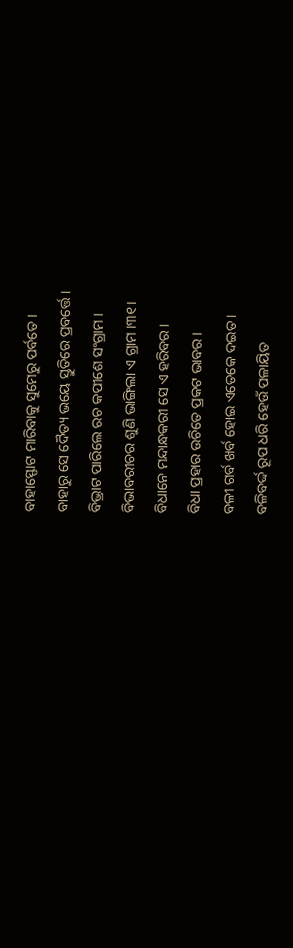ବାହାସ୍ଫୋଟ ମାରିବାକୁ ସୁମେରୁ ପର୍ବତେ ।
ବାହାରୁ ସେ ଦୈତ୍ୟ ଭୟେ ସ୍ତୁତିରେ ପ୍ରବର୍ତ୍ତେ ।
ବିଭ୍ରାଟ ପାରିଲେ ରଚ କପୀଶେ ସଂଗ୍ରାମ ।
ବିଭାବରୀଚର ଶୁଣି ଭାଙ୍ଗିଲା ଏ ଗ୍ରାମ ।୩୧।
ବିଧାନେ ମନ୍ଦାନ୍ଧକରୀ ସେ ଏ ହରିବର ।
ବିଧା ପ୍ରହାର ଉଚିତେ ପ୍ରକଟ ଭାବର ।
ବଳୀ ଗର୍ବ ଖର୍ବ ହୋଇ ଏତେକେ ଦଇତ ।
ବଳିବର୍ଦ୍ଦ ରୂପ ଧରି ହେଉଁ ପଳାୟିତ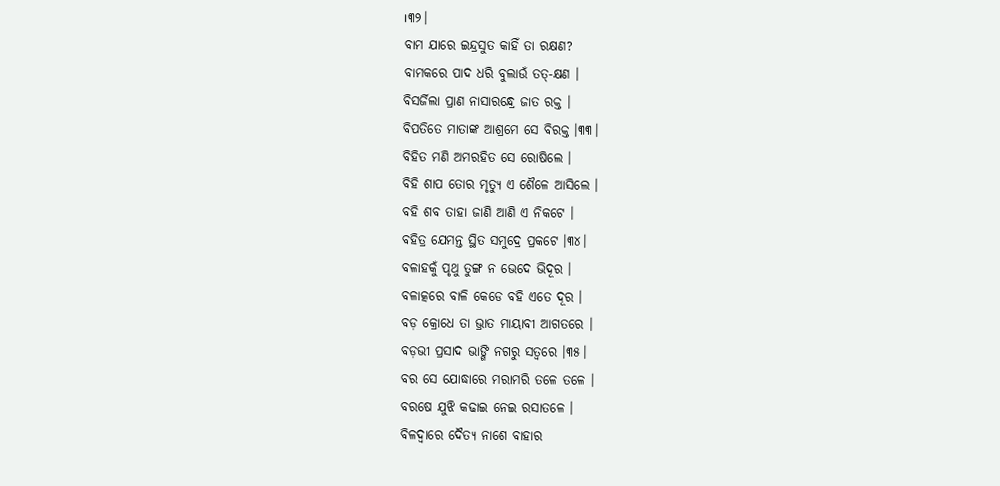।୩୨।
ବାମ ଯାରେ ଇନ୍ଦ୍ରସୁତ କାହିଁ ତା ରକ୍ଷଣ?
ବାମକରେ ପାଦ ଧରି ବୁଲାଉଁ ତତ୍-କ୍ଷଣ ।
ବିସର୍ଜିଲା ପ୍ରାଣ ନାସାରନ୍ଧ୍ରେ ଜାତ ରକ୍ତ ।
ବିପତିତେ ମାତାଙ୍କ ଆଶ୍ରମେ ସେ ବିରକ୍ତ ।୩୩।
ବିହିତ ମଣି ଅମରହିତ ସେ ରୋଷିଲେ ।
ବିହି ଶାପ ତୋର ମୃତ୍ୟୁ ଏ ଶୈଳେ ଆସିଲେ ।
ବହି ଶବ ତାହା ଜାଣି ଆଣି ଏ ନିକଟେ ।
ବହିତ୍ର ଯେମନ୍ତ ସ୍ଥିତ ସମୁଦ୍ରେ ପ୍ରକଟେ ।୩୪।
ବଳାହକୁଁ ପୃଥୁ ତୁଙ୍ଗ ନ ଭେଦେ ଭିଦୂର ।
ବଳାତ୍କରେ ବାଳି କେଡେ ବହି ଏତେ ଦୂର ।
ବଡ଼ କ୍ରୋଧେ ତା ଭ୍ରାତ ମାୟାବୀ ଆଗତରେ ।
ବଡ଼ଭୀ ପ୍ରସାଦ ଭାଙ୍ଗି ନଗରୁ ସତ୍ୱରେ ।୩୫।
ବର ସେ ଯୋଦ୍ଧାରେ ମରାମରି ତଳେ ତଳେ ।
ବରଷେ ଯୁଝି କଢାଇ ନେଇ ରସାତଳେ ।
ବିଳଦ୍ୱାରେ ଦୈତ୍ୟ ନାଶେ ବାହାର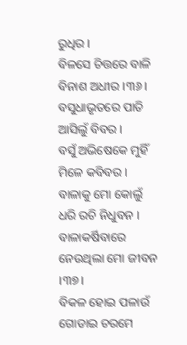ରୁଧିର ।
ବିଳସେ ଚିତ୍ତରେ ବାଳି ବିନାଶ ଅଧୀର ।୩୬।
ବସୁଧାଭୃତରେ ପାତି ଆସିଲୁଁ ବିବର ।
ବସୁଁ ଅଭିଷେକେ ମୁହିଁ ମିଳେ କବିବର ।
ବାଳାକୁ ମୋ କୋଲୁଁ ଧରି ରଚି ନିଧୁବନ ।
ବାଳାକର୍ଷିବାରେ ନେଉଥିଲା ମୋ ଜୀବନ ।୩୭।
ବିକଳ ହୋଇ ପଳାଉଁ ଗୋଡାଇ ଚରମେ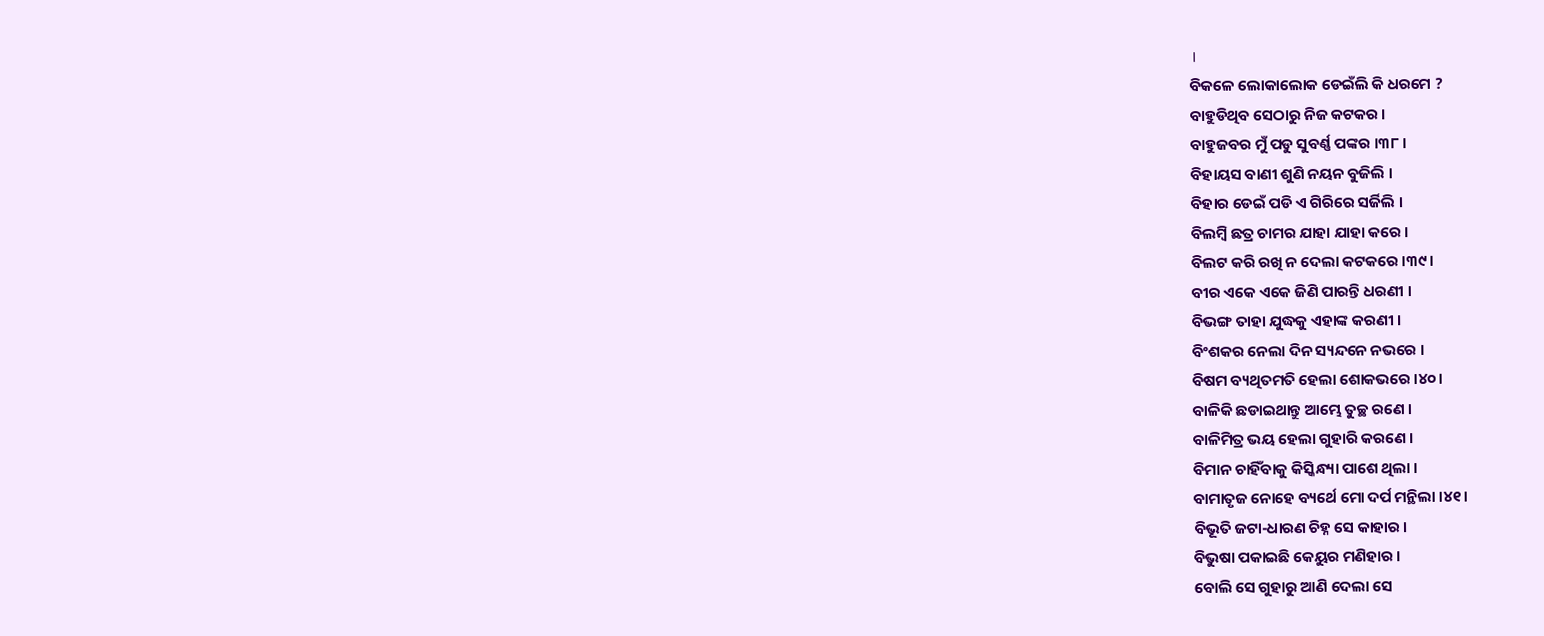।
ବିକଳେ ଲୋକାଲୋକ ଡେଇଁଲି କି ଧରମେ ?
ବାହୁଡିଥିବ ସେଠାରୁ ନିଜ କଟକର ।
ବାହୁଜବର ମୁଁ ପଡୁ ସୁବର୍ଣ୍ଣ ପଙ୍କର ।୩୮।
ବିହାୟସ ବାଣୀ ଶୁଣି ନୟନ ବୁଜିଲି ।
ବିହାର ଡେଇଁ ପଡି ଏ ଗିରିରେ ସର୍ଜିଲି ।
ବିଲମ୍ବି ଛତ୍ର ଚାମର ଯାହା ଯାହା କରେ ।
ବିଲଟ କରି ରଖି ନ ଦେଲା କଟକରେ ।୩୯।
ବୀର ଏକେ ଏକେ ଜିଣି ପାରନ୍ତି ଧରଣୀ ।
ବିଭଙ୍ଗ ତାହା ଯୁଦ୍ଧକୁ ଏହାଙ୍କ କରଣୀ ।
ବିଂଶକର ନେଲା ଦିନ ସ୍ୟନ୍ଦନେ ନଭରେ ।
ବିଷମ ବ୍ୟଥିତମତି ହେଲା ଶୋକଭରେ ।୪୦।
ବାଳିକି ଛଡାଇଥାନ୍ତୁ ଆମ୍ଭେ ତୁଚ୍ଛ ରଣେ ।
ବାଳିମିତ୍ର ଭୟ ହେଲା ଗୁହାରି କରଣେ ।
ବିମାନ ଚାହିଁବାକୁ କିସ୍କିନ୍ଧ୍ୟା ପାଶେ ଥିଲା ।
ବାମାତୃଜ ନୋହେ ବ୍ୟର୍ଥେ ମୋ ଦର୍ପ ମନ୍ଥିଲା ।୪୧।
ବିଭୂତି ଜଟା-ଧାରଣ ଚିହ୍ନ ସେ କାହାର ।
ବିଭୁଷା ପକାଇଛି କେୟୁର ମଣିହାର ।
ବୋଲି ସେ ଗୁହାରୁ ଆଣି ଦେଲା ସେ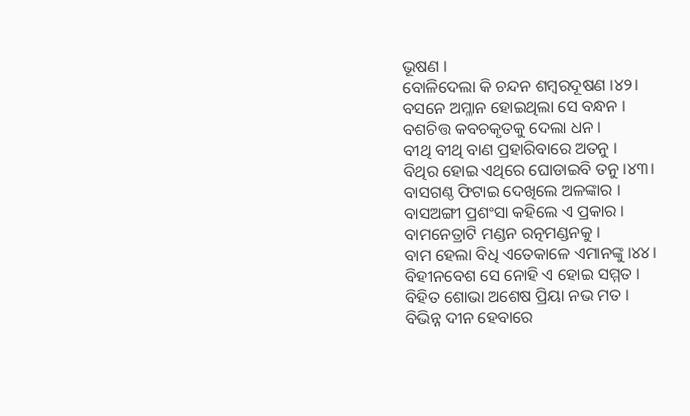ଭୂଷଣ ।
ବୋଳିଦେଲା କି ଚନ୍ଦନ ଶମ୍ବରଦୂଷଣ ।୪୨।
ବସନେ ଅମ୍ଳାନ ହୋଇଥିଲା ସେ ବନ୍ଧନ ।
ବଶଚିତ୍ତ କବଚକୃତକୁ ଦେଲା ଧନ ।
ବୀଥି ବୀଥି ବାଣ ପ୍ରହାରିବାରେ ଅତନୁ ।
ବିଥିର ହୋଇ ଏଥିରେ ଘୋଡାଇବି ତନୁ ।୪୩।
ବାସଗଣ୍ଠ ଫିଟାଇ ଦେଖିଲେ ଅଳଙ୍କାର ।
ବାସଅଙ୍ଗୀ ପ୍ରଶଂସା କହିଲେ ଏ ପ୍ରକାର ।
ବାମନେତ୍ରାଟି ମଣ୍ଡନ ରତ୍ନମଣ୍ଡନକୁ ।
ବାମ ହେଲା ବିଧି ଏତେକାଳେ ଏମାନଙ୍କୁ ।୪୪।
ବିହୀନବେଶ ସେ ନୋହି ଏ ହୋଇ ସମ୍ମତ ।
ବିହିତ ଶୋଭା ଅଶେଷ ପ୍ରିୟା ନଭ ମତ ।
ବିଭିନ୍ନ ଦୀନ ହେବାରେ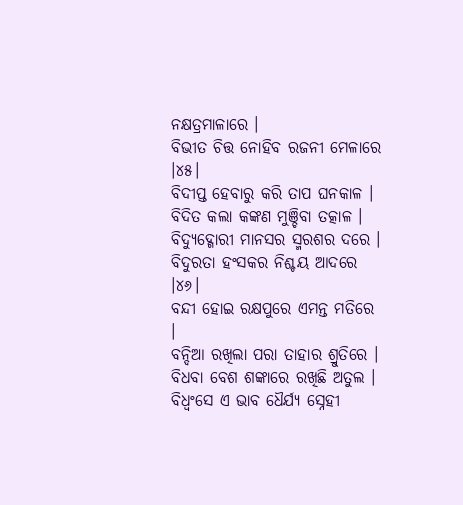ନକ୍ଷତ୍ରମାଳାରେ ।
ବିଭୀତ ଚିତ୍ତ ନୋହିବ ରଜନୀ ମେଳାରେ ।୪୫।
ବିଦୀପ୍ତ ହେବାରୁ କରି ତାପ ଘନକାଳ ।
ବିଦିତ କଲା କଙ୍କଣ ମୁଞ୍ଚିବା ତତ୍କାଳ ।
ବିଦ୍ୟୁଦ୍ଗୋରୀ ମାନସର ସ୍ମରଶର ଦରେ ।
ବିଦୁରତା ହଂସକର ନିଶ୍ଚୟ ଆଦରେ ।୪୬।
ବନ୍ଦୀ ହୋଇ ରକ୍ଷପୁରେ ଏମନ୍ତ ମତିରେ ।
ବନ୍ଦିଆ ରଖିଲା ପରା ତାହାର ଶ୍ରୁତିରେ ।
ବିଧବା ବେଶ ଶଙ୍କାରେ ରଖିଛି ଅତୁଲ ।
ବିଧ୍ୱଂସେ ଏ ଭାବ ଧୈର୍ଯ୍ୟ ସ୍ନେହୀ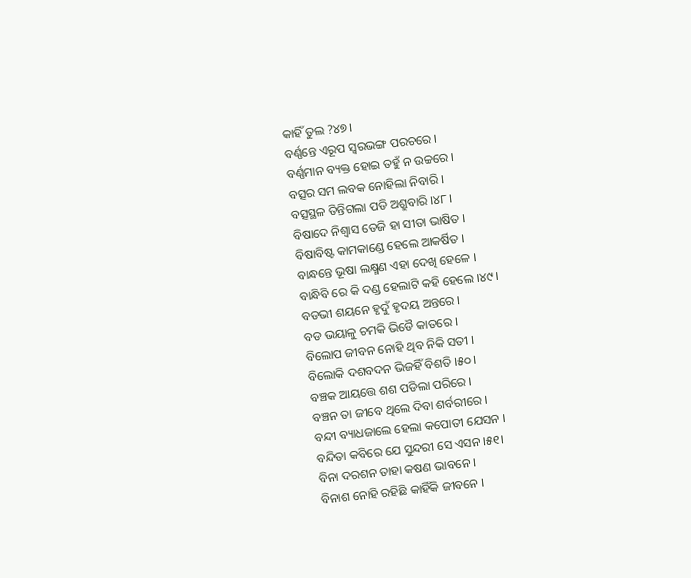କାହିଁ ତୁଲ ?୪୭।
ବର୍ଣ୍ଣନ୍ତେ ଏରୂପ ସ୍ୱରଭଙ୍ଗ ପରଚରେ ।
ବର୍ଣ୍ଣମାନ ବ୍ୟକ୍ତ ହୋଇ ତହୁଁ ନ ଉଚ୍ଚରେ ।
ବତ୍ସର ସମ ଲବକ ନୋହିଲା ନିବାରି ।
ବତ୍ସସ୍ଥଳ ତିନ୍ତିଗଲା ପଡି ଅଶ୍ରୁବାରି ।୪୮।
ବିଷାଦେ ନିଶ୍ୱାସ ତେଜି ହା ସୀତା ଭାଷିତ ।
ବିଷାବିଷ୍ଟ କାମକାଣ୍ଡେ ହେଲେ ଆକର୍ଷିତ ।
ବାନ୍ଧନ୍ତେ ଭୂଷା ଲକ୍ଷ୍ମଣ ଏହା ଦେଖି ହେଳେ ।
ବାନ୍ଧିବି ରେ କି ଦଣ୍ଡ ହେଲାଟି କହି ହେଲେ ।୪୯।
ବଡଭୀ ଶୟନେ ହୃଦୁଁ ହୃଦୟ ଅନ୍ତରେ ।
ବଡ ଭୟାଳୁ ଚମକି ଭିଡୈ କାତରେ ।
ବିଲୋପ ଜୀବନ ନୋହି ଥିବ ନିକି ସତୀ ।
ବିଲୋକି ଦଶବଦନ ଭିଜହିଁ ବିଶତି ।୫୦।
ବଞ୍ଚକ ଆୟତ୍ତେ ଶଶ ପଡିଲା ପରିରେ ।
ବଞ୍ଚନ ତା ଜୀବେ ଥିଲେ ଦିବା ଶର୍ବରୀରେ ।
ବନ୍ଦୀ ବ୍ୟାଧଜାଲେ ହେଲା କପୋତୀ ଯେସନ ।
ବନ୍ଦିତା କବିରେ ଯେ ସୁନ୍ଦରୀ ସେ ଏସନ ।୫୧।
ବିନା ଦରଶନ ତାହା କଷଣ ଭାବନେ ।
ବିନାଶ ନୋହି ରହିଛି କାହିଁକି ଜୀବନେ ।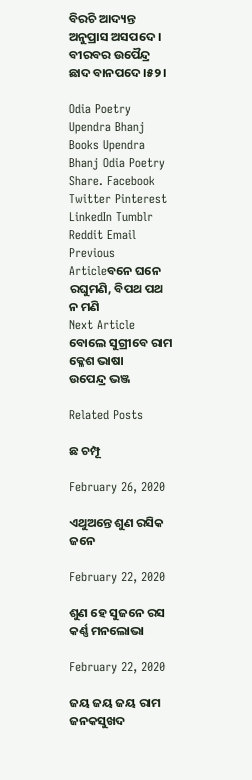ବିରଚି ଆଦ୍ୟନ୍ତ ଅନୁପ୍ରାସ ଅସପଦେ ।
ବୀରବର ଉପୈନ୍ଦ୍ର ଛାଦ ବାନପଦେ ।୫୨।

Odia Poetry Upendra Bhanj Books Upendra Bhanj Odia Poetry
Share. Facebook Twitter Pinterest LinkedIn Tumblr Reddit Email
Previous Articleବନେ ଘନେ ରଘୁମଣି, ବିପଥ ପଥ ନ ମଣି
Next Article ବୋଲେ ସୁଗ୍ରୀବେ ରାମ କ୍ଳେଶ ଭାଷା
ଉପେନ୍ଦ୍ର ଭଞ୍ଜ

Related Posts

ଛ ଚମ୍ପୂ

February 26, 2020

ଏଥୁଅନ୍ତେ ଶୁଣ ରସିକ ଜନେ

February 22, 2020

ଶୁଣ ହେ ସୁଜନେ ରସ କର୍ଣ୍ଣ ମନଲୋଭା

February 22, 2020

ଜୟ ଜୟ ଜୟ ରାମ ଜନକସୁଖଦ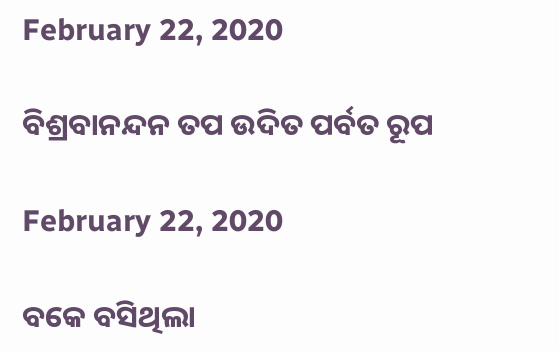February 22, 2020

ବିଶ୍ରବାନନ୍ଦନ ତପ ଉଦିତ ପର୍ବତ ରୂପ

February 22, 2020

ବକେ ବସିଥିଲା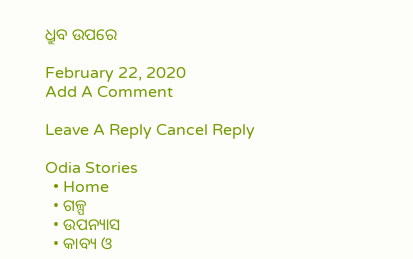ଧ୍ରୁବ ଉପରେ

February 22, 2020
Add A Comment

Leave A Reply Cancel Reply

Odia Stories
  • Home
  • ଗଳ୍ପ
  • ଉପନ୍ୟାସ
  • କାବ୍ୟ ଓ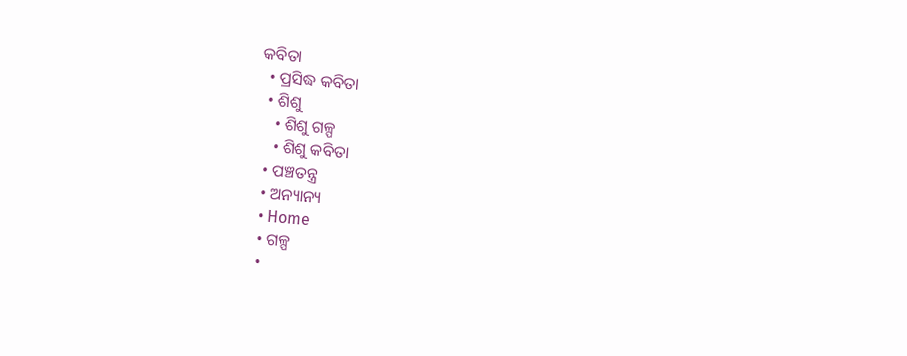କବିତା
  • ପ୍ରସିଦ୍ଧ କବିତା
  • ଶିଶୁ
    • ଶିଶୁ ଗଳ୍ପ
    • ଶିଶୁ କବିତା
  • ପଞ୍ଚତନ୍ତ୍ର
  • ଅନ୍ୟାନ୍ୟ
  • Home
  • ଗଳ୍ପ
  •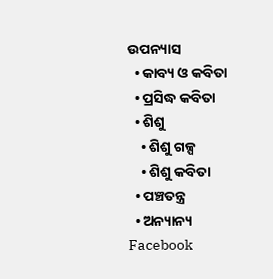ଉପନ୍ୟାସ
  • କାବ୍ୟ ଓ କବିତା
  • ପ୍ରସିଦ୍ଧ କବିତା
  • ଶିଶୁ
    • ଶିଶୁ ଗଳ୍ପ
    • ଶିଶୁ କବିତା
  • ପଞ୍ଚତନ୍ତ୍ର
  • ଅନ୍ୟାନ୍ୟ
Facebook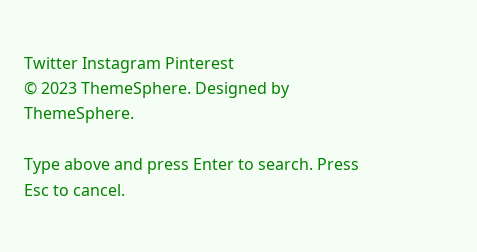Twitter Instagram Pinterest
© 2023 ThemeSphere. Designed by ThemeSphere.

Type above and press Enter to search. Press Esc to cancel.